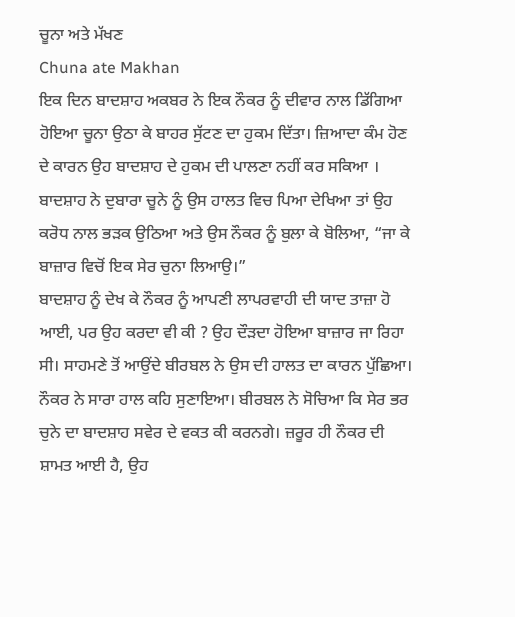ਚੂਨਾ ਅਤੇ ਮੱਖਣ
Chuna ate Makhan
ਇਕ ਦਿਨ ਬਾਦਸ਼ਾਹ ਅਕਬਰ ਨੇ ਇਕ ਨੌਕਰ ਨੂੰ ਦੀਵਾਰ ਨਾਲ ਡਿੱਗਿਆ ਹੋਇਆ ਚੂਨਾ ਉਠਾ ਕੇ ਬਾਹਰ ਸੁੱਟਣ ਦਾ ਹੁਕਮ ਦਿੱਤਾ। ਜ਼ਿਆਦਾ ਕੰਮ ਹੋਣ ਦੇ ਕਾਰਨ ਉਹ ਬਾਦਸ਼ਾਹ ਦੇ ਹੁਕਮ ਦੀ ਪਾਲਣਾ ਨਹੀਂ ਕਰ ਸਕਿਆ । ਬਾਦਸ਼ਾਹ ਨੇ ਦੁਬਾਰਾ ਚੂਨੇ ਨੂੰ ਉਸ ਹਾਲਤ ਵਿਚ ਪਿਆ ਦੇਖਿਆ ਤਾਂ ਉਹ ਕਰੋਧ ਨਾਲ ਭੜਕ ਉਠਿਆ ਅਤੇ ਉਸ ਨੌਕਰ ਨੂੰ ਬੁਲਾ ਕੇ ਬੋਲਿਆ, “ਜਾ ਕੇ ਬਾਜ਼ਾਰ ਵਿਚੋਂ ਇਕ ਸੇਰ ਚੁਨਾ ਲਿਆਉ।”
ਬਾਦਸ਼ਾਹ ਨੂੰ ਦੇਖ ਕੇ ਨੌਕਰ ਨੂੰ ਆਪਣੀ ਲਾਪਰਵਾਹੀ ਦੀ ਯਾਦ ਤਾਜ਼ਾ ਹੋ ਆਈ, ਪਰ ਉਹ ਕਰਦਾ ਵੀ ਕੀ ? ਉਹ ਦੌੜਦਾ ਹੋਇਆ ਬਾਜ਼ਾਰ ਜਾ ਰਿਹਾ ਸੀ। ਸਾਹਮਣੇ ਤੋਂ ਆਉਂਦੇ ਬੀਰਬਲ ਨੇ ਉਸ ਦੀ ਹਾਲਤ ਦਾ ਕਾਰਨ ਪੁੱਛਿਆ। ਨੌਕਰ ਨੇ ਸਾਰਾ ਹਾਲ ਕਹਿ ਸੁਣਾਇਆ। ਬੀਰਬਲ ਨੇ ਸੋਚਿਆ ਕਿ ਸੇਰ ਭਰ ਚੁਨੇ ਦਾ ਬਾਦਸ਼ਾਹ ਸਵੇਰ ਦੇ ਵਕਤ ਕੀ ਕਰਨਗੇ। ਜ਼ਰੂਰ ਹੀ ਨੌਕਰ ਦੀ ਸ਼ਾਮਤ ਆਈ ਹੈ, ਉਹ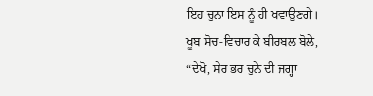ਇਹ ਚੁਨਾ ਇਸ ਨੂੰ ਹੀ ਖਵਾਉਣਗੇ।
ਖੂਬ ਸੋਚ-ਵਿਚਾਰ ਕੇ ਬੀਰਬਲ ਬੋਲੇ, “ਦੇਖੋ, ਸੇਰ ਭਰ ਚੁਨੇ ਦੀ ਜਗ੍ਹਾ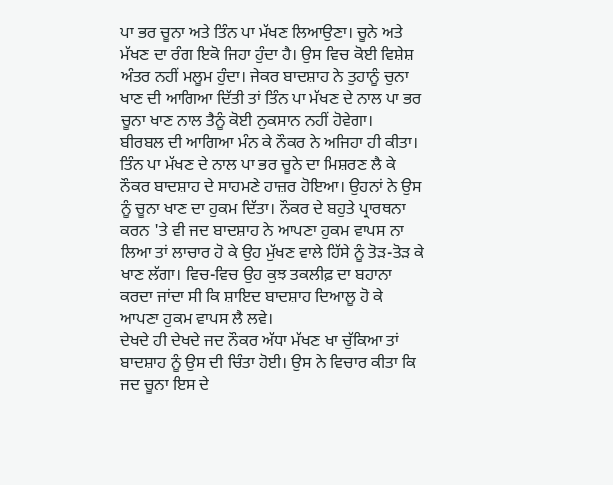ਪਾ ਭਰ ਚੂਨਾ ਅਤੇ ਤਿੰਨ ਪਾ ਮੱਖਣ ਲਿਆਉਣਾ। ਚੂਨੇ ਅਤੇ ਮੱਖਣ ਦਾ ਰੰਗ ਇਕੋ ਜਿਹਾ ਹੁੰਦਾ ਹੈ। ਉਸ ਵਿਚ ਕੋਈ ਵਿਸ਼ੇਸ਼ ਅੰਤਰ ਨਹੀਂ ਮਲੂਮ ਹੁੰਦਾ। ਜੇਕਰ ਬਾਦਸ਼ਾਹ ਨੇ ਤੁਹਾਨੂੰ ਚੁਨਾ ਖਾਣ ਦੀ ਆਗਿਆ ਦਿੱਤੀ ਤਾਂ ਤਿੰਨ ਪਾ ਮੱਖਣ ਦੇ ਨਾਲ ਪਾ ਭਰ ਚੂਨਾ ਖਾਣ ਨਾਲ ਤੈਨੂੰ ਕੋਈ ਨੁਕਸਾਨ ਨਹੀਂ ਹੋਵੇਗਾ।
ਬੀਰਬਲ ਦੀ ਆਗਿਆ ਮੰਨ ਕੇ ਨੌਕਰ ਨੇ ਅਜਿਹਾ ਹੀ ਕੀਤਾ। ਤਿੰਨ ਪਾ ਮੱਖਣ ਦੇ ਨਾਲ ਪਾ ਭਰ ਚੂਨੇ ਦਾ ਮਿਸ਼ਰਣ ਲੈ ਕੇ ਨੌਕਰ ਬਾਦਸ਼ਾਹ ਦੇ ਸਾਹਮਣੇ ਹਾਜ਼ਰ ਹੋਇਆ। ਉਹਨਾਂ ਨੇ ਉਸ ਨੂੰ ਚੂਨਾ ਖਾਣ ਦਾ ਹੁਕਮ ਦਿੱਤਾ। ਨੌਕਰ ਦੇ ਬਹੁਤੇ ਪ੍ਰਾਰਥਨਾ ਕਰਨ 'ਤੇ ਵੀ ਜਦ ਬਾਦਸ਼ਾਹ ਨੇ ਆਪਣਾ ਹੁਕਮ ਵਾਪਸ ਨਾ ਲਿਆ ਤਾਂ ਲਾਚਾਰ ਹੋ ਕੇ ਉਹ ਮੁੱਖਣ ਵਾਲੇ ਹਿੱਸੇ ਨੂੰ ਤੋੜ-ਤੋੜ ਕੇ ਖਾਣ ਲੱਗਾ। ਵਿਚ-ਵਿਚ ਉਹ ਕੁਝ ਤਕਲੀਫ਼ ਦਾ ਬਹਾਨਾ ਕਰਦਾ ਜਾਂਦਾ ਸੀ ਕਿ ਸ਼ਾਇਦ ਬਾਦਸ਼ਾਹ ਦਿਆਲੂ ਹੋ ਕੇ ਆਪਣਾ ਹੁਕਮ ਵਾਪਸ ਲੈ ਲਵੇ।
ਦੇਖਦੇ ਹੀ ਦੇਖਦੇ ਜਦ ਨੌਕਰ ਅੱਧਾ ਮੱਖਣ ਖਾ ਚੁੱਕਿਆ ਤਾਂ ਬਾਦਸ਼ਾਹ ਨੂੰ ਉਸ ਦੀ ਚਿੰਤਾ ਹੋਈ। ਉਸ ਨੇ ਵਿਚਾਰ ਕੀਤਾ ਕਿ ਜਦ ਚੂਨਾ ਇਸ ਦੇ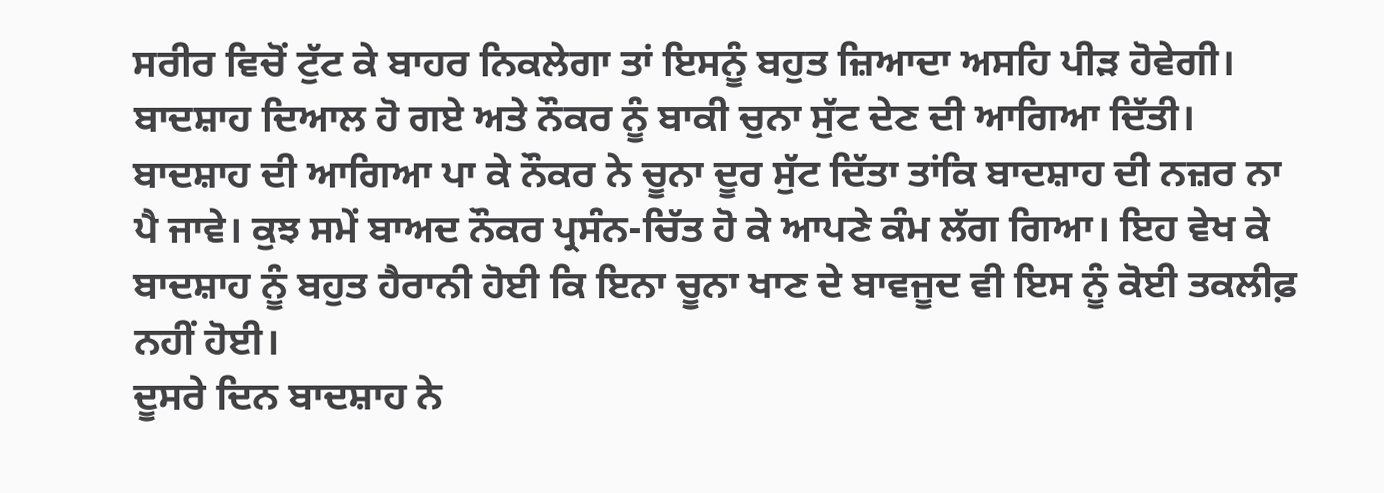ਸਰੀਰ ਵਿਚੋਂ ਟੁੱਟ ਕੇ ਬਾਹਰ ਨਿਕਲੇਗਾ ਤਾਂ ਇਸਨੂੰ ਬਹੁਤ ਜ਼ਿਆਦਾ ਅਸਹਿ ਪੀੜ ਹੋਵੇਗੀ। ਬਾਦਸ਼ਾਹ ਦਿਆਲ ਹੋ ਗਏ ਅਤੇ ਨੌਕਰ ਨੂੰ ਬਾਕੀ ਚੁਨਾ ਸੁੱਟ ਦੇਣ ਦੀ ਆਗਿਆ ਦਿੱਤੀ।
ਬਾਦਸ਼ਾਹ ਦੀ ਆਗਿਆ ਪਾ ਕੇ ਨੌਕਰ ਨੇ ਚੂਨਾ ਦੂਰ ਸੁੱਟ ਦਿੱਤਾ ਤਾਂਕਿ ਬਾਦਸ਼ਾਹ ਦੀ ਨਜ਼ਰ ਨਾ ਪੈ ਜਾਵੇ। ਕੁਝ ਸਮੇਂ ਬਾਅਦ ਨੌਕਰ ਪ੍ਰਸੰਨ-ਚਿੱਤ ਹੋ ਕੇ ਆਪਣੇ ਕੰਮ ਲੱਗ ਗਿਆ। ਇਹ ਵੇਖ ਕੇ ਬਾਦਸ਼ਾਹ ਨੂੰ ਬਹੁਤ ਹੈਰਾਨੀ ਹੋਈ ਕਿ ਇਨਾ ਚੂਨਾ ਖਾਣ ਦੇ ਬਾਵਜੂਦ ਵੀ ਇਸ ਨੂੰ ਕੋਈ ਤਕਲੀਫ਼ ਨਹੀਂ ਹੋਈ।
ਦੂਸਰੇ ਦਿਨ ਬਾਦਸ਼ਾਹ ਨੇ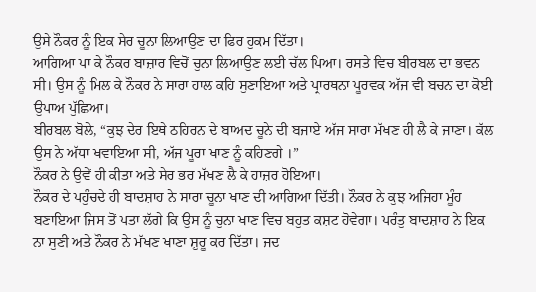ਉਸੇ ਨੌਕਰ ਨੂੰ ਇਕ ਸੇਰ ਚੂਨਾ ਲਿਆਉਣ ਦਾ ਫਿਰ ਹੁਕਮ ਦਿੱਤਾ।
ਆਗਿਆ ਪਾ ਕੇ ਨੌਕਰ ਬਾਜ਼ਾਰ ਵਿਚੋਂ ਚੁਨਾ ਲਿਆਉਣ ਲਈ ਚੱਲ ਪਿਆ। ਰਸਤੇ ਵਿਚ ਬੀਰਬਲ ਦਾ ਭਵਨ ਸੀ। ਉਸ ਨੂੰ ਮਿਲ ਕੇ ਨੌਕਰ ਨੇ ਸਾਰਾ ਹਾਲ ਕਹਿ ਸੁਣਾਇਆ ਅਤੇ ਪ੍ਰਾਰਥਨਾ ਪੂਰਵਕ ਅੱਜ ਵੀ ਬਚਨ ਦਾ ਕੋਈ ਉਪਾਅ ਪੁੱਛਿਆ।
ਬੀਰਬਲ ਬੋਲੇ, “ਕੁਝ ਦੇਰ ਇਥੇ ਠਹਿਰਨ ਦੇ ਬਾਅਦ ਚੂਨੇ ਦੀ ਬਜਾਏ ਅੱਜ ਸਾਰਾ ਮੱਖਣ ਹੀ ਲੈ ਕੇ ਜਾਣਾ। ਕੱਲ ਉਸ ਨੇ ਅੱਧਾ ਖਵਾਇਆ ਸੀ, ਅੱਜ ਪੂਰਾ ਖਾਣ ਨੂੰ ਕਹਿਣਗੇ ।”
ਨੌਕਰ ਨੇ ਉਵੇਂ ਹੀ ਕੀਤਾ ਅਤੇ ਸੇਰ ਭਰ ਮੱਖਣ ਲੈ ਕੇ ਹਾਜ਼ਰ ਹੋਇਆ।
ਨੌਕਰ ਦੇ ਪਹੁੰਚਦੇ ਹੀ ਬਾਦਸ਼ਾਹ ਨੇ ਸਾਰਾ ਚੂਨਾ ਖਾਣ ਦੀ ਆਗਿਆ ਦਿੱਤੀ। ਨੌਕਰ ਨੇ ਕੁਝ ਅਜਿਹਾ ਮੂੰਹ ਬਣਾਇਆ ਜਿਸ ਤੋਂ ਪਤਾ ਲੱਗੇ ਕਿ ਉਸ ਨੂੰ ਚੁਨਾ ਖਾਣ ਵਿਚ ਬਹੁਤ ਕਸ਼ਟ ਹੋਵੇਗਾ। ਪਰੰਤੁ ਬਾਦਸ਼ਾਹ ਨੇ ਇਕ ਨਾ ਸੁਣੀ ਅਤੇ ਨੌਕਰ ਨੇ ਮੱਖਣ ਖਾਣਾ ਸ਼ੁਰੂ ਕਰ ਦਿੱਤਾ। ਜਦ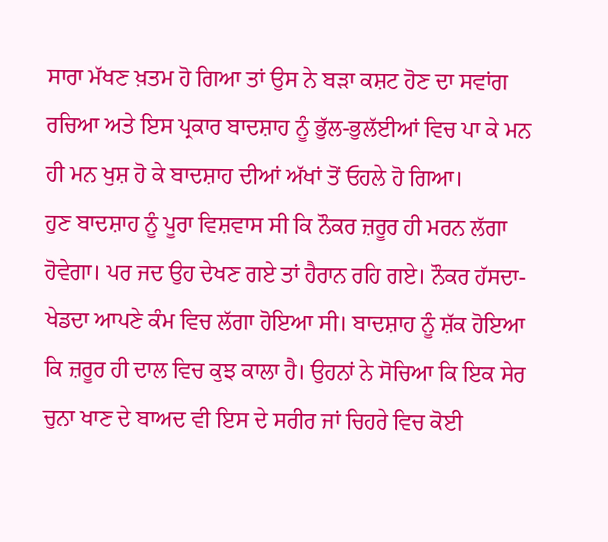ਸਾਰਾ ਮੱਖਣ ਖ਼ਤਮ ਹੋ ਗਿਆ ਤਾਂ ਉਸ ਨੇ ਬੜਾ ਕਸ਼ਟ ਹੋਣ ਦਾ ਸਵਾਂਗ ਰਚਿਆ ਅਤੇ ਇਸ ਪ੍ਰਕਾਰ ਬਾਦਸ਼ਾਹ ਨੂੰ ਭੁੱਲ-ਭੁਲੱਈਆਂ ਵਿਚ ਪਾ ਕੇ ਮਨ ਹੀ ਮਨ ਖੁਸ਼ ਹੋ ਕੇ ਬਾਦਸ਼ਾਹ ਦੀਆਂ ਅੱਖਾਂ ਤੋਂ ਓਹਲੇ ਹੋ ਗਿਆ।
ਹੁਣ ਬਾਦਸ਼ਾਹ ਨੂੰ ਪੂਰਾ ਵਿਸ਼ਵਾਸ ਸੀ ਕਿ ਨੌਕਰ ਜ਼ਰੂਰ ਹੀ ਮਰਨ ਲੱਗਾ ਹੋਵੇਗਾ। ਪਰ ਜਦ ਉਹ ਦੇਖਣ ਗਏ ਤਾਂ ਹੈਰਾਨ ਰਹਿ ਗਏ। ਨੌਕਰ ਹੱਸਦਾ-ਖੇਡਦਾ ਆਪਣੇ ਕੰਮ ਵਿਚ ਲੱਗਾ ਹੋਇਆ ਸੀ। ਬਾਦਸ਼ਾਹ ਨੂੰ ਸ਼ੱਕ ਹੋਇਆ ਕਿ ਜ਼ਰੂਰ ਹੀ ਦਾਲ ਵਿਚ ਕੁਝ ਕਾਲਾ ਹੈ। ਉਹਨਾਂ ਨੇ ਸੋਚਿਆ ਕਿ ਇਕ ਸੇਰ ਚੁਨਾ ਖਾਣ ਦੇ ਬਾਅਦ ਵੀ ਇਸ ਦੇ ਸਰੀਰ ਜਾਂ ਚਿਹਰੇ ਵਿਚ ਕੋਈ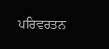ਪਰਿਵਰਤਨ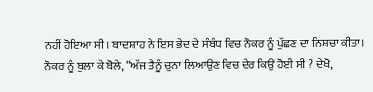ਨਹੀਂ ਹੋਇਆ ਸੀ। ਬਾਦਸ਼ਾਹ ਨੇ ਇਸ ਭੇਦ ਦੇ ਸੰਬੰਧ ਵਿਚ ਨੌਕਰ ਨੂੰ ਪੁੱਛਣ ਦਾ ਨਿਸ਼ਚਾ ਕੀਤਾ। ਨੌਕਰ ਨੂੰ ਬੁਲਾ ਕੇ ਬੋਲੇ, “ਅੱਜ ਤੈਨੂੰ ਚੁਨਾ ਲਿਆਉਣ ਵਿਚ ਦੇਰ ਕਿਉਂ ਹੋਈ ਸੀ ? ਦੇਖੋ,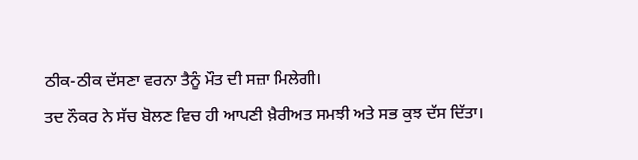ਠੀਕ-ਠੀਕ ਦੱਸਣਾ ਵਰਨਾ ਤੈਨੂੰ ਮੌਤ ਦੀ ਸਜ਼ਾ ਮਿਲੇਗੀ।
ਤਦ ਨੌਕਰ ਨੇ ਸੱਚ ਬੋਲਣ ਵਿਚ ਹੀ ਆਪਣੀ ਖ਼ੈਰੀਅਤ ਸਮਝੀ ਅਤੇ ਸਭ ਕੁਝ ਦੱਸ ਦਿੱਤਾ।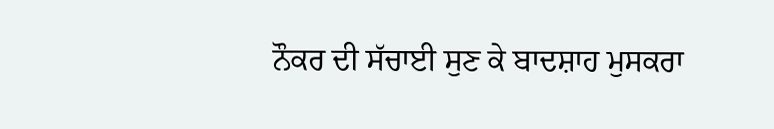ਨੌਕਰ ਦੀ ਸੱਚਾਈ ਸੁਣ ਕੇ ਬਾਦਸ਼ਾਹ ਮੁਸਕਰਾ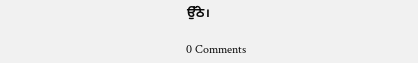ਉੱਠੇ।

0 Comments